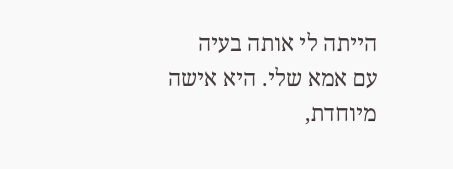הייתה לי אותה בעיה
עם אמא שלי. היא אישה מיוחדת,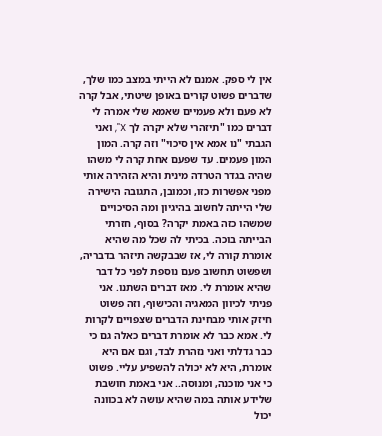אין לי ספק. אמנם לא הייתי במצב כמו שלך, שדברים פשוט קורים באופן שיטתי, אבל קרה לא פעם ולא פעמיים שאמא שלי אמרה לי דברים כמו "תיזהרי שלא יקרה לך X", ואני הגבתי "נו אמא אין סיכוי" וזה קרה. המון המון פעמים. עד שפעם אחת קרה לי משהו שהיה בגדר הטרדה מינית והיא הזהירה אותי מפני אפשרות כזו, וכמובן, התגובה הישירה שלי הייתה לחשוב בהיגיון ומה הסיכויים שמשהו כזה באמת יקרה? בסוף, חזרתי הבייתה בוכה. בכיתי לה שכל מה שהיא אומרת קורה לי, אז שבבקשה תיזהר בדבריה, ושפשוט תחשוב פעם נוספת לפני כל דבר שהיא אומרת לי. מאז דברים השתנו. אני פניתי לכיוון המאגיה והכישוף, וזה פשוט חיזק אותי מבחינת הדברים שצפויים לקרות לי. אמא כבר לא אומרת דברים כאלה גם כי כבר גדלתי ואני נזהרת לבד, וגם אם היא אומרת, היא לא יכולה להשפיע עליי. פשוט כי אני מוכנה, ומנוסה.. אני באמת חושבת שלידע אותה במה שהיא עושה לא בכוונה יכול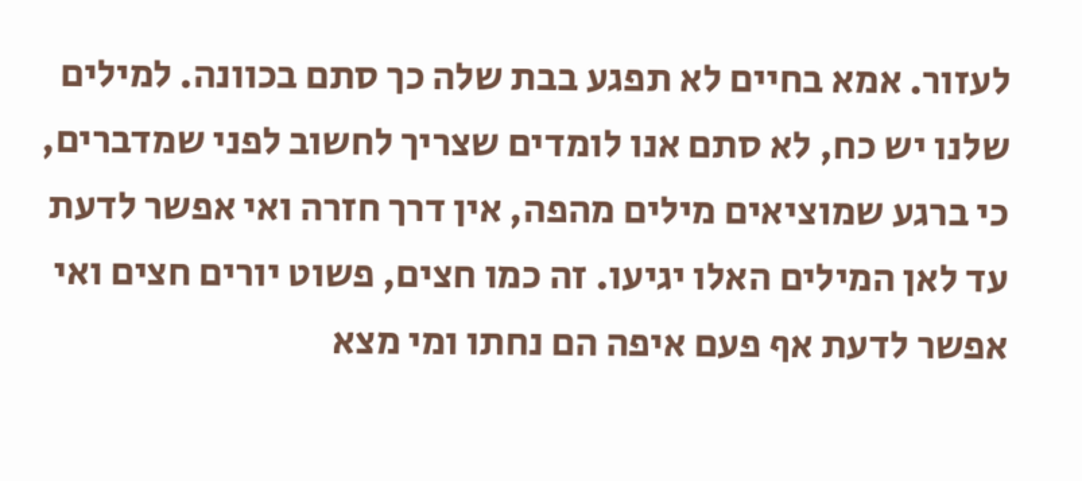לעזור. אמא בחיים לא תפגע בבת שלה כך סתם בכוונה. למילים שלנו יש כח, לא סתם אנו לומדים שצריך לחשוב לפני שמדברים, כי ברגע שמוציאים מילים מהפה, אין דרך חזרה ואי אפשר לדעת עד לאן המילים האלו יגיעו. זה כמו חצים, פשוט יורים חצים ואי אפשר לדעת אף פעם איפה הם נחתו ומי מצא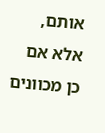אותם, אלא אם כן מכוונים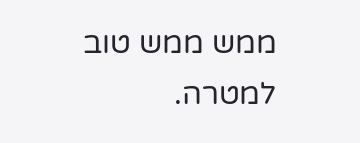ממש ממש טוב למטרה.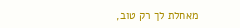מאחלת לך רק טוב,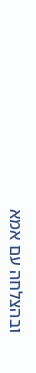ובהצלחה עם אמא